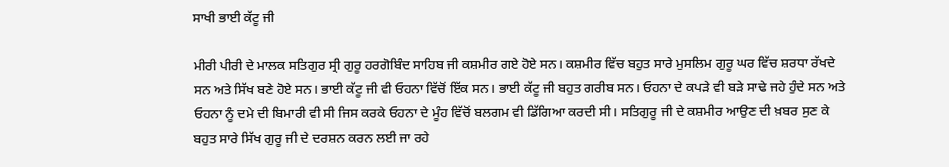ਸਾਖੀ ਭਾਈ ਕੱਟੂ ਜੀ

ਮੀਰੀ ਪੀਰੀ ਦੇ ਮਾਲਕ ਸਤਿਗੁਰ ਸ੍ਰੀ ਗੁਰੂ ਹਰਗੋਬਿੰਦ ਸਾਹਿਬ ਜੀ ਕਸ਼ਮੀਰ ਗਏ ਹੋਏ ਸਨ। ਕਸ਼ਮੀਰ ਵਿੱਚ ਬਹੁਤ ਸਾਰੇ ਮੁਸਲਿਮ ਗੁਰੂ ਘਰ ਵਿੱਚ ਸ਼ਰਧਾ ਰੱਖਦੇ ਸਨ ਅਤੇ ਸਿੱਖ ਬਣੇ ਹੋਏ ਸਨ। ਭਾਈ ਕੱਟੂ ਜੀ ਵੀ ਓਹਨਾ ਵਿੱਚੋਂ ਇੱਕ ਸਨ। ਭਾਈ ਕੱਟੂ ਜੀ ਬਹੁਤ ਗਰੀਬ ਸਨ। ਓਹਨਾ ਦੇ ਕਪੜੇ ਵੀ ਬੜੇ ਸਾਢੇ ਜਹੇ ਹੁੰਦੇ ਸਨ ਅਤੇ ਓਹਨਾ ਨੂੰ ਦਮੇ ਦੀ ਬਿਮਾਰੀ ਵੀ ਸੀ ਜਿਸ ਕਰਕੇ ਓਹਨਾ ਦੇ ਮੂੰਹ ਵਿੱਚੋਂ ਬਲਗਮ ਵੀ ਡਿੱਗਿਆ ਕਰਦੀ ਸੀ। ਸਤਿਗੁਰੂ ਜੀ ਦੇ ਕਸ਼ਮੀਰ ਆਉਣ ਦੀ ਖ਼ਬਰ ਸੁਣ ਕੇ ਬਹੁਤ ਸਾਰੇ ਸਿੱਖ ਗੁਰੂ ਜੀ ਦੇ ਦਰਸ਼ਨ ਕਰਨ ਲਈ ਜਾ ਰਹੇ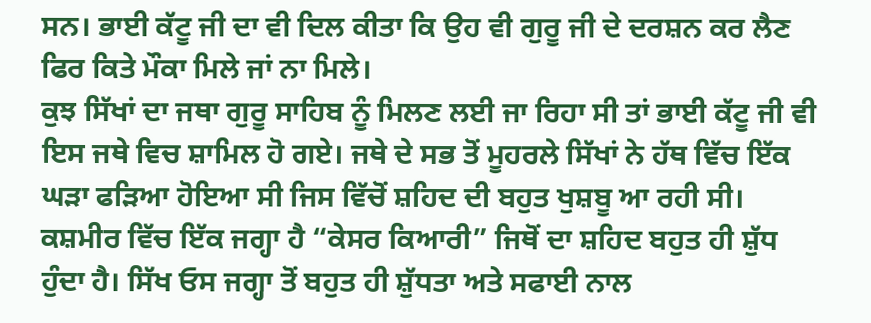ਸਨ। ਭਾਈ ਕੱਟੂ ਜੀ ਦਾ ਵੀ ਦਿਲ ਕੀਤਾ ਕਿ ਉਹ ਵੀ ਗੁਰੂ ਜੀ ਦੇ ਦਰਸ਼ਨ ਕਰ ਲੈਣ ਫਿਰ ਕਿਤੇ ਮੌਕਾ ਮਿਲੇ ਜਾਂ ਨਾ ਮਿਲੇ।
ਕੁਝ ਸਿੱਖਾਂ ਦਾ ਜਥਾ ਗੁਰੂ ਸਾਹਿਬ ਨੂੰ ਮਿਲਣ ਲਈ ਜਾ ਰਿਹਾ ਸੀ ਤਾਂ ਭਾਈ ਕੱਟੂ ਜੀ ਵੀ ਇਸ ਜਥੇ ਵਿਚ ਸ਼ਾਮਿਲ ਹੋ ਗਏ। ਜਥੇ ਦੇ ਸਭ ਤੋਂ ਮੂਹਰਲੇ ਸਿੱਖਾਂ ਨੇ ਹੱਥ ਵਿੱਚ ਇੱਕ ਘੜਾ ਫੜਿਆ ਹੋਇਆ ਸੀ ਜਿਸ ਵਿੱਚੋਂ ਸ਼ਹਿਦ ਦੀ ਬਹੁਤ ਖੁਸ਼ਬੂ ਆ ਰਹੀ ਸੀ। ਕਸ਼ਮੀਰ ਵਿੱਚ ਇੱਕ ਜਗ੍ਹਾ ਹੈ “ਕੇਸਰ ਕਿਆਰੀ” ਜਿਥੋਂ ਦਾ ਸ਼ਹਿਦ ਬਹੁਤ ਹੀ ਸ਼ੁੱਧ ਹੁੰਦਾ ਹੈ। ਸਿੱਖ ਓਸ ਜਗ੍ਹਾ ਤੋਂ ਬਹੁਤ ਹੀ ਸ਼ੁੱਧਤਾ ਅਤੇ ਸਫਾਈ ਨਾਲ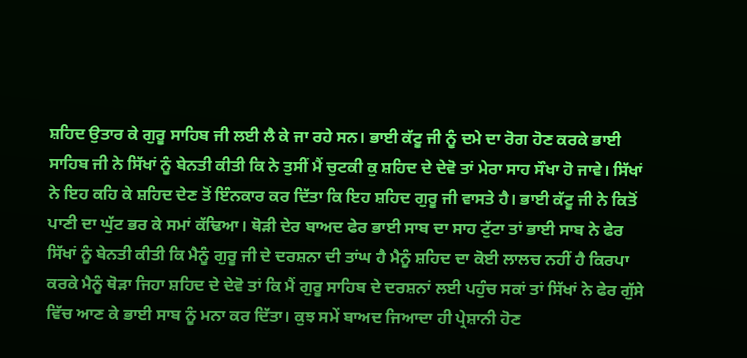ਸ਼ਹਿਦ ਉਤਾਰ ਕੇ ਗੁਰੂ ਸਾਹਿਬ ਜੀ ਲਈ ਲੈ ਕੇ ਜਾ ਰਹੇ ਸਨ। ਭਾਈ ਕੱਟੂ ਜੀ ਨੂੰ ਦਮੇ ਦਾ ਰੋਗ ਹੋਣ ਕਰਕੇ ਭਾਈ ਸਾਹਿਬ ਜੀ ਨੇ ਸਿੱਖਾਂ ਨੂੰ ਬੇਨਤੀ ਕੀਤੀ ਕਿ ਨੇ ਤੁਸੀਂ ਮੈਂ ਚੁਟਕੀ ਕੁ ਸ਼ਹਿਦ ਦੇ ਦੇਵੋ ਤਾਂ ਮੇਰਾ ਸਾਹ ਸੌਖਾ ਹੋ ਜਾਵੇ। ਸਿੱਖਾਂ ਨੇ ਇਹ ਕਹਿ ਕੇ ਸ਼ਹਿਦ ਦੇਣ ਤੋਂ ਇੰਨਕਾਰ ਕਰ ਦਿੱਤਾ ਕਿ ਇਹ ਸ਼ਹਿਦ ਗੁਰੂ ਜੀ ਵਾਸਤੇ ਹੈ। ਭਾਈ ਕੱਟੂ ਜੀ ਨੇ ਕਿਤੋਂ ਪਾਣੀ ਦਾ ਘੁੱਟ ਭਰ ਕੇ ਸਮਾਂ ਕੱਢਿਆ। ਥੋੜੀ ਦੇਰ ਬਾਅਦ ਫੇਰ ਭਾਈ ਸਾਬ ਦਾ ਸਾਹ ਟੁੱਟਾ ਤਾਂ ਭਾਈ ਸਾਬ ਨੇ ਫੇਰ ਸਿੱਖਾਂ ਨੂੰ ਬੇਨਤੀ ਕੀਤੀ ਕਿ ਮੈਨੂੰ ਗੁਰੂ ਜੀ ਦੇ ਦਰਸ਼ਨਾ ਦੀ ਤਾਂਘ ਹੈ ਮੈਨੂੰ ਸ਼ਹਿਦ ਦਾ ਕੋਈ ਲਾਲਚ ਨਹੀਂ ਹੈ ਕਿਰਪਾ ਕਰਕੇ ਮੈਨੂੰ ਥੋੜਾ ਜਿਹਾ ਸ਼ਹਿਦ ਦੇ ਦੇਵੋ ਤਾਂ ਕਿ ਮੈਂ ਗੁਰੂ ਸਾਹਿਬ ਦੇ ਦਰਸ਼ਨਾਂ ਲਈ ਪਹੁੰਚ ਸਕਾਂ ਤਾਂ ਸਿੱਖਾਂ ਨੇ ਫੇਰ ਗੁੱਸੇ ਵਿੱਚ ਆਣ ਕੇ ਭਾਈ ਸਾਬ ਨੂੰ ਮਨਾ ਕਰ ਦਿੱਤਾ। ਕੁਝ ਸਮੇਂ ਬਾਅਦ ਜਿਆਦਾ ਹੀ ਪ੍ਰੇਸ਼ਾਨੀ ਹੋਣ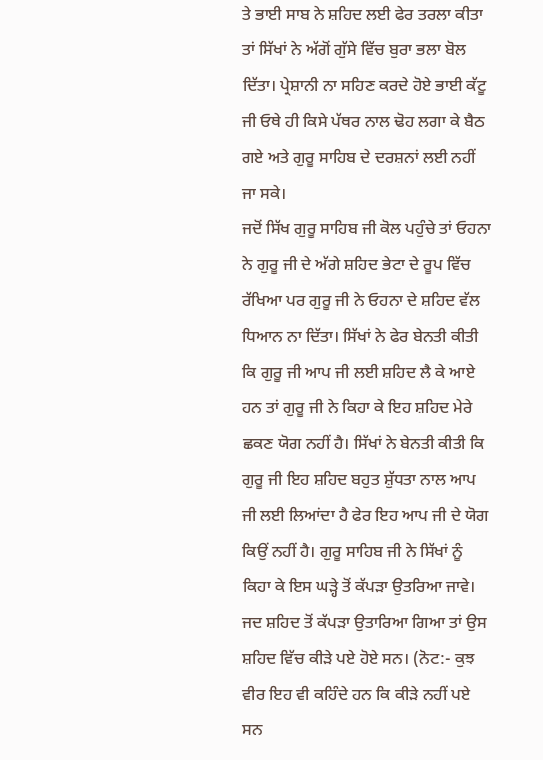ਤੇ ਭਾਈ ਸਾਬ ਨੇ ਸ਼ਹਿਦ ਲਈ ਫੇਰ ਤਰਲਾ ਕੀਤਾ ਤਾਂ ਸਿੱਖਾਂ ਨੇ ਅੱਗੋਂ ਗੁੱਸੇ ਵਿੱਚ ਬੁਰਾ ਭਲਾ ਬੋਲ ਦਿੱਤਾ। ਪ੍ਰੇਸ਼ਾਨੀ ਨਾ ਸਹਿਣ ਕਰਦੇ ਹੋਏ ਭਾਈ ਕੱਟੂ ਜੀ ਓਥੇ ਹੀ ਕਿਸੇ ਪੱਥਰ ਨਾਲ ਢੋਹ ਲਗਾ ਕੇ ਬੈਠ ਗਏ ਅਤੇ ਗੁਰੂ ਸਾਹਿਬ ਦੇ ਦਰਸ਼ਨਾਂ ਲਈ ਨਹੀਂ ਜਾ ਸਕੇ।
ਜਦੋਂ ਸਿੱਖ ਗੁਰੂ ਸਾਹਿਬ ਜੀ ਕੋਲ ਪਹੁੰਚੇ ਤਾਂ ਓਹਨਾ ਨੇ ਗੁਰੂ ਜੀ ਦੇ ਅੱਗੇ ਸ਼ਹਿਦ ਭੇਟਾ ਦੇ ਰੂਪ ਵਿੱਚ ਰੱਖਿਆ ਪਰ ਗੁਰੂ ਜੀ ਨੇ ਓਹਨਾ ਦੇ ਸ਼ਹਿਦ ਵੱਲ ਧਿਆਨ ਨਾ ਦਿੱਤਾ। ਸਿੱਖਾਂ ਨੇ ਫੇਰ ਬੇਨਤੀ ਕੀਤੀ ਕਿ ਗੁਰੂ ਜੀ ਆਪ ਜੀ ਲਈ ਸ਼ਹਿਦ ਲੈ ਕੇ ਆਏ ਹਨ ਤਾਂ ਗੁਰੂ ਜੀ ਨੇ ਕਿਹਾ ਕੇ ਇਹ ਸ਼ਹਿਦ ਮੇਰੇ ਛਕਣ ਯੋਗ ਨਹੀਂ ਹੈ। ਸਿੱਖਾਂ ਨੇ ਬੇਨਤੀ ਕੀਤੀ ਕਿ ਗੁਰੂ ਜੀ ਇਹ ਸ਼ਹਿਦ ਬਹੁਤ ਸ਼ੁੱਧਤਾ ਨਾਲ ਆਪ ਜੀ ਲਈ ਲਿਆਂਦਾ ਹੈ ਫੇਰ ਇਹ ਆਪ ਜੀ ਦੇ ਯੋਗ ਕਿਉਂ ਨਹੀਂ ਹੈ। ਗੁਰੂ ਸਾਹਿਬ ਜੀ ਨੇ ਸਿੱਖਾਂ ਨੂੰ ਕਿਹਾ ਕੇ ਇਸ ਘੜ੍ਹੇ ਤੋਂ ਕੱਪੜਾ ਉਤਰਿਆ ਜਾਵੇ। ਜਦ ਸ਼ਹਿਦ ਤੋਂ ਕੱਪੜਾ ਉਤਾਰਿਆ ਗਿਆ ਤਾਂ ਉਸ ਸ਼ਹਿਦ ਵਿੱਚ ਕੀੜੇ ਪਏ ਹੋਏ ਸਨ। (ਨੋਟ:- ਕੁਝ ਵੀਰ ਇਹ ਵੀ ਕਹਿੰਦੇ ਹਨ ਕਿ ਕੀੜੇ ਨਹੀਂ ਪਏ ਸਨ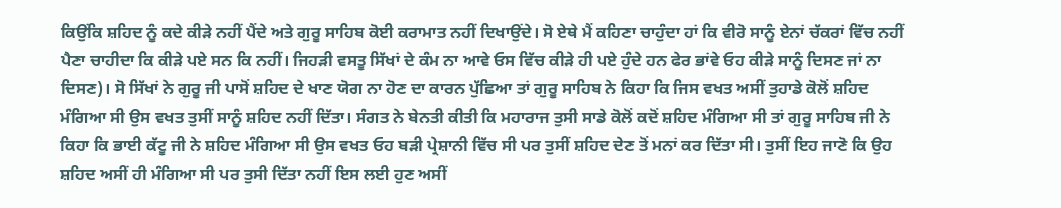ਕਿਉਂਕਿ ਸ਼ਹਿਦ ਨੂੰ ਕਦੇ ਕੀੜੇ ਨਹੀਂ ਪੈਂਦੇ ਅਤੇ ਗੁਰੂ ਸਾਹਿਬ ਕੋਈ ਕਰਾਮਾਤ ਨਹੀਂ ਦਿਖਾਉਂਦੇ। ਸੋ ਏਥੇ ਮੈਂ ਕਹਿਣਾ ਚਾਹੁੰਦਾ ਹਾਂ ਕਿ ਵੀਰੋ ਸਾਨੂੰ ਏਨਾਂ ਚੱਕਰਾਂ ਵਿੱਚ ਨਹੀਂ ਪੈਣਾ ਚਾਹੀਦਾ ਕਿ ਕੀੜੇ ਪਏ ਸਨ ਕਿ ਨਹੀਂ। ਜਿਹੜੀ ਵਸਤੂ ਸਿੱਖਾਂ ਦੇ ਕੰਮ ਨਾ ਆਵੇ ਓਸ ਵਿੱਚ ਕੀੜੇ ਹੀ ਪਏ ਹੁੰਦੇ ਹਨ ਫੇਰ ਭਾਂਵੇ ਓਹ ਕੀੜੇ ਸਾਨੂੰ ਦਿਸਣ ਜਾਂ ਨਾ ਦਿਸਣ)। ਸੋ ਸਿੱਖਾਂ ਨੇ ਗੁਰੂ ਜੀ ਪਾਸੋਂ ਸ਼ਹਿਦ ਦੇ ਖਾਣ ਯੋਗ ਨਾ ਹੋਣ ਦਾ ਕਾਰਨ ਪੁੱਛਿਆ ਤਾਂ ਗੁਰੂ ਸਾਹਿਬ ਨੇ ਕਿਹਾ ਕਿ ਜਿਸ ਵਖਤ ਅਸੀਂ ਤੁਹਾਡੇ ਕੋਲੋਂ ਸ਼ਹਿਦ ਮੰਗਿਆ ਸੀ ਉਸ ਵਖਤ ਤੁਸੀਂ ਸਾਨੂੰ ਸ਼ਹਿਦ ਨਹੀਂ ਦਿੱਤਾ। ਸੰਗਤ ਨੇ ਬੇਨਤੀ ਕੀਤੀ ਕਿ ਮਹਾਰਾਜ ਤੁਸੀ ਸਾਡੇ ਕੋਲੋਂ ਕਦੋਂ ਸ਼ਹਿਦ ਮੰਗਿਆ ਸੀ ਤਾਂ ਗੁਰੂ ਸਾਹਿਬ ਜੀ ਨੇ ਕਿਹਾ ਕਿ ਭਾਈ ਕੱਟੂ ਜੀ ਨੇ ਸ਼ਹਿਦ ਮੰਗਿਆ ਸੀ ਉਸ ਵਖਤ ਓਹ ਬੜੀ ਪ੍ਰੇਸ਼ਾਨੀ ਵਿੱਚ ਸੀ ਪਰ ਤੁਸੀਂ ਸ਼ਹਿਦ ਦੇਣ ਤੋਂ ਮਨਾਂ ਕਰ ਦਿੱਤਾ ਸੀ। ਤੁਸੀਂ ਇਹ ਜਾਣੋ ਕਿ ਉਹ ਸ਼ਹਿਦ ਅਸੀਂ ਹੀ ਮੰਗਿਆ ਸੀ ਪਰ ਤੁਸੀ ਦਿੱਤਾ ਨਹੀਂ ਇਸ ਲਈ ਹੁਣ ਅਸੀਂ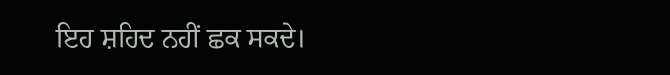ਇਹ ਸ਼ਹਿਦ ਨਹੀਂ ਛਕ ਸਕਦੇ।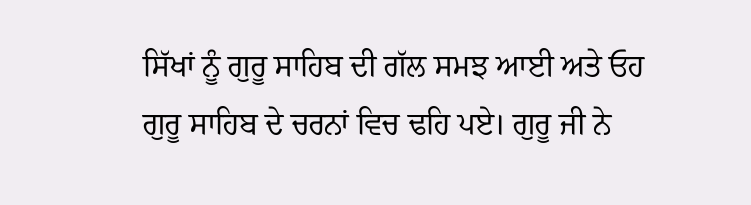ਸਿੱਖਾਂ ਨੂੰ ਗੁਰੂ ਸਾਹਿਬ ਦੀ ਗੱਲ ਸਮਝ ਆਈ ਅਤੇ ਓਹ ਗੁਰੂ ਸਾਹਿਬ ਦੇ ਚਰਨਾਂ ਵਿਚ ਢਹਿ ਪਏ। ਗੁਰੂ ਜੀ ਨੇ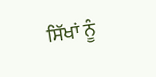ਸਿੱਖਾਂ ਨੂੰ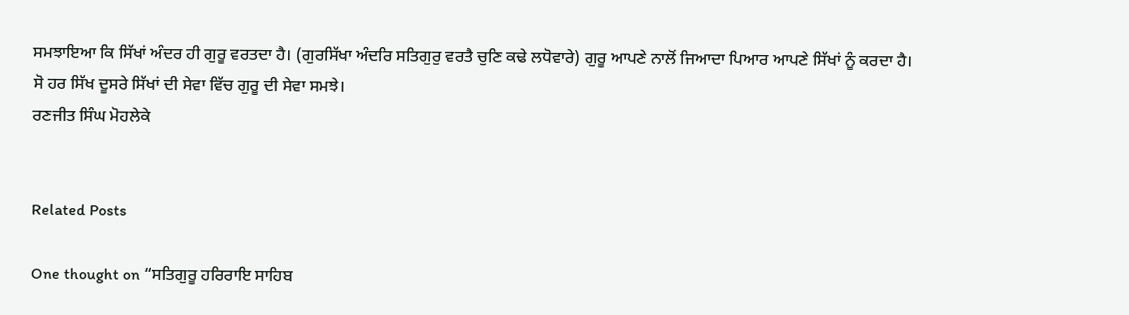ਸਮਝਾਇਆ ਕਿ ਸਿੱਖਾਂ ਅੰਦਰ ਹੀ ਗੁਰੂ ਵਰਤਦਾ ਹੈ। (ਗੁਰਸਿੱਖਾ ਅੰਦਰਿ ਸਤਿਗੁਰੁ ਵਰਤੈ ਚੁਣਿ ਕਢੇ ਲਧੋਵਾਰੇ) ਗੁਰੂ ਆਪਣੇ ਨਾਲੋਂ ਜਿਆਦਾ ਪਿਆਰ ਆਪਣੇ ਸਿੱਖਾਂ ਨੂੰ ਕਰਦਾ ਹੈ। ਸੋ ਹਰ ਸਿੱਖ ਦੂਸਰੇ ਸਿੱਖਾਂ ਦੀ ਸੇਵਾ ਵਿੱਚ ਗੁਰੂ ਦੀ ਸੇਵਾ ਸਮਝੇ।
ਰਣਜੀਤ ਸਿੰਘ ਮੋਹਲੇਕੇ


Related Posts

One thought on “ਸਤਿਗੁਰੂ ਹਰਿਰਾਇ ਸਾਹਿਬ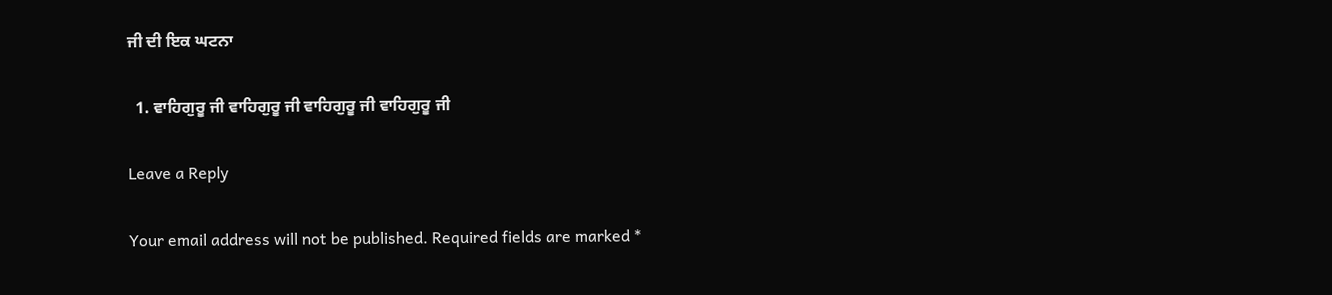ਜੀ ਦੀ ਇਕ ਘਟਨਾ

  1. ਵਾਹਿਗੁਰੂ ਜੀ ਵਾਹਿਗੁਰੂ ਜੀ ਵਾਹਿਗੁਰੂ ਜੀ ਵਾਹਿਗੁਰੂ ਜੀ

Leave a Reply

Your email address will not be published. Required fields are marked *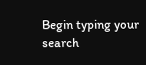Begin typing your search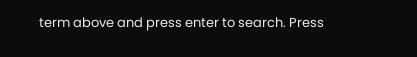term above and press enter to search. Press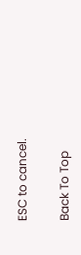ESC to cancel.

Back To Top